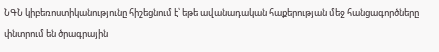ՆԳՆ կիբեռոստիկանությունը հիշեցնում է՝ եթե ավանադական հաքերության մեջ հանցագործները փնտրում են ծրագրային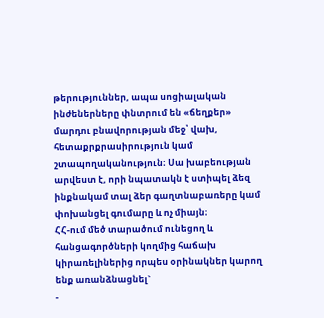թերություններ, ապա սոցիալական ինժեներները փնտրում են «ճեղքեր» մարդու բնավորության մեջ՝ վախ, հետաքրքրասիրություն կամ շտապողականություն։ Սա խաբեության արվեստ է, որի նպատակն է ստիպել ձեզ ինքնակամ տալ ձեր գաղտնաբառերը կամ փոխանցել գումարը և ոչ միայն։
ՀՀ-ում մեծ տարածում ունեցող և հանցագործների կողմից հաճախ կիրառելիներից որպես օրինակներ կարող ենք առանձնացնել`
-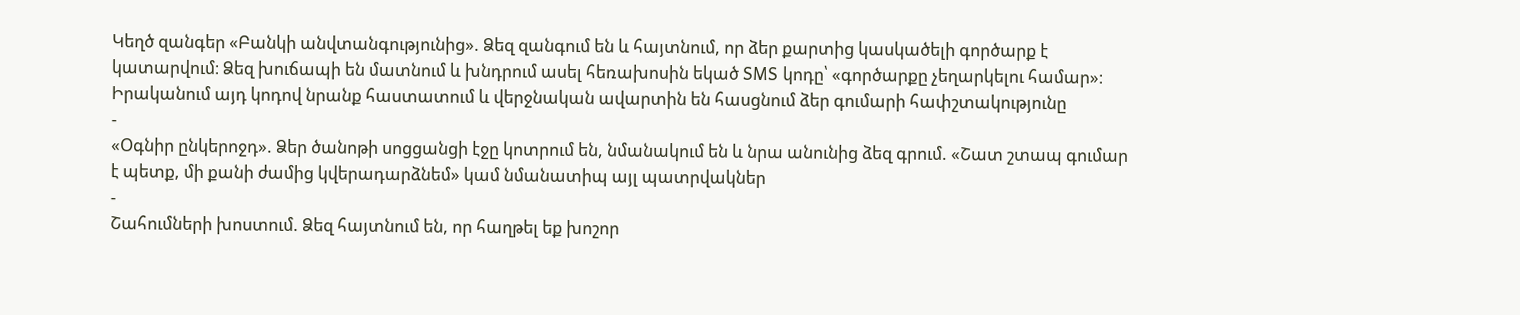Կեղծ զանգեր «Բանկի անվտանգությունից». Ձեզ զանգում են և հայտնում, որ ձեր քարտից կասկածելի գործարք է կատարվում։ Ձեզ խուճապի են մատնում և խնդրում ասել հեռախոսին եկած SMS կոդը՝ «գործարքը չեղարկելու համար»։ Իրականում այդ կոդով նրանք հաստատում և վերջնական ավարտին են հասցնում ձեր գումարի հափշտակությունը
-
«Օգնիր ընկերոջդ». Ձեր ծանոթի սոցցանցի էջը կոտրում են, նմանակում են և նրա անունից ձեզ գրում. «Շատ շտապ գումար է պետք, մի քանի ժամից կվերադարձնեմ» կամ նմանատիպ այլ պատրվակներ
-
Շահումների խոստում. Ձեզ հայտնում են, որ հաղթել եք խոշոր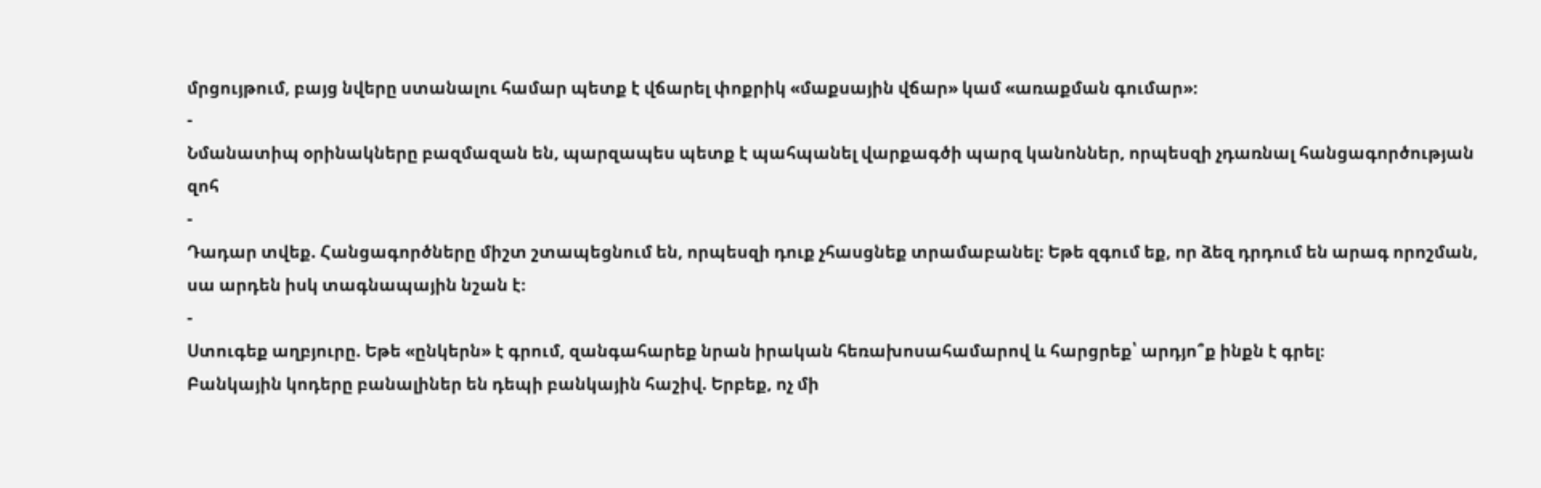մրցույթում, բայց նվերը ստանալու համար պետք է վճարել փոքրիկ «մաքսային վճար» կամ «առաքման գումար»։
-
Նմանատիպ օրինակները բազմազան են, պարզապես պետք է պահպանել վարքագծի պարզ կանոններ, որպեսզի չդառնալ հանցագործության զոհ
-
Դադար տվեք. Հանցագործները միշտ շտապեցնում են, որպեսզի դուք չհասցնեք տրամաբանել։ Եթե զգում եք, որ ձեզ դրդում են արագ որոշման, սա արդեն իսկ տագնապային նշան է։
-
Ստուգեք աղբյուրը. Եթե «ընկերն» է գրում, զանգահարեք նրան իրական հեռախոսահամարով և հարցրեք՝ արդյո՞ք ինքն է գրել։
Բանկային կոդերը բանալիներ են դեպի բանկային հաշիվ. Երբեք, ոչ մի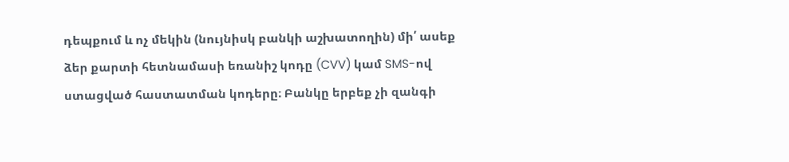դեպքում և ոչ մեկին (նույնիսկ բանկի աշխատողին) մի՛ ասեք ձեր քարտի հետնամասի եռանիշ կոդը (CVV) կամ SMS-ով ստացված հաստատման կոդերը։ Բանկը երբեք չի զանգի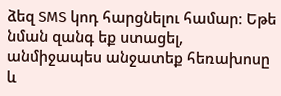ձեզ SMS կոդ հարցնելու համար։ Եթե նման զանգ եք ստացել, անմիջապես անջատեք հեռախոսը և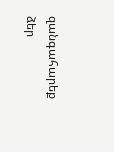զանգահարեք ձեր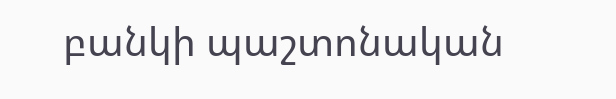բանկի պաշտոնական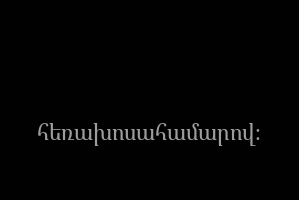հեռախոսահամարով։